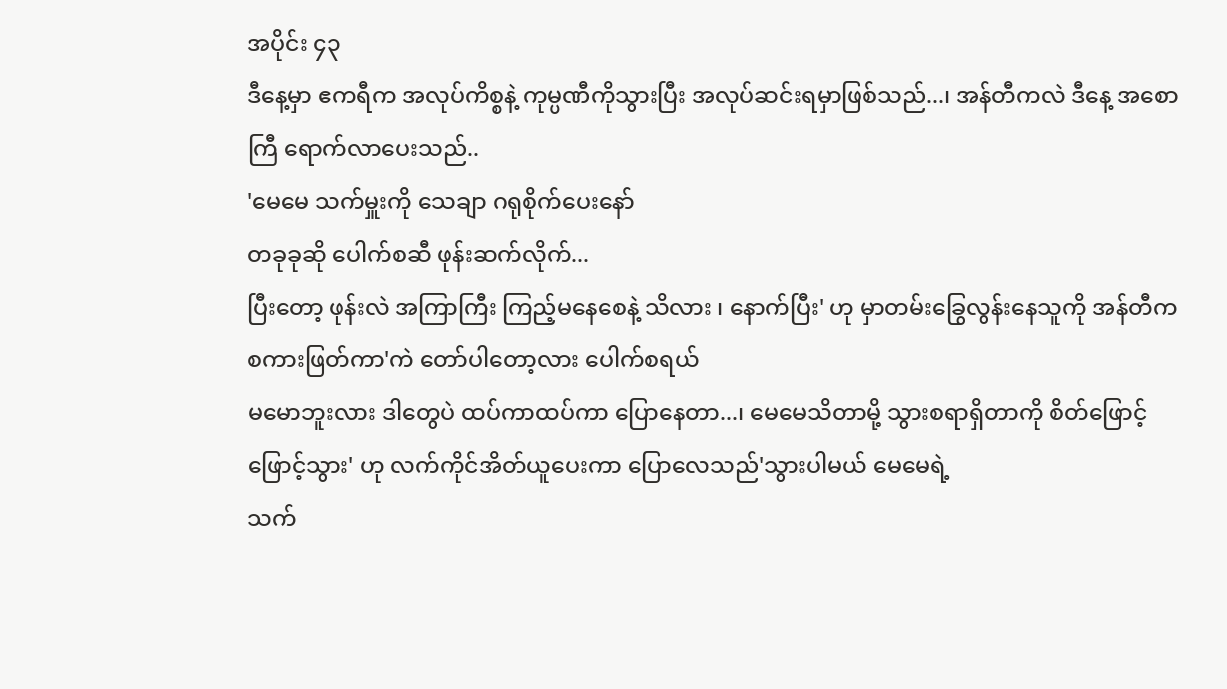အပိုင်း ၄၃
ဒီနေ့မှာ ဧကရီက အလုပ်ကိစ္စနဲ့ ကုမ္ပဏီကိုသွားပြီး အလုပ်ဆင်းရမှာဖြစ်သည်...၊ အန်တီကလဲ ဒီနေ့ အစောကြီ ရောက်လာပေးသည်..
'မေမေ သက်မှူးကို သေချာ ဂရုစိုက်ပေးနော်
တခုခုဆို ပေါက်စဆီ ဖုန်းဆက်လိုက်...
ပြီးတော့ ဖုန်းလဲ အကြာကြီး ကြည့်မနေစေနဲ့ သိလား ၊ နောက်ပြီး' ဟု မှာတမ်းခြွေလွန်းနေသူကို အန်တီက စကားဖြတ်ကာ'ကဲ တော်ပါတော့လား ပေါက်စရယ်
မမောဘူးလား ဒါတွေပဲ ထပ်ကာထပ်ကာ ပြောနေတာ...၊ မေမေသိတာမို့ သွားစရာရှိတာကို စိတ်ဖြောင့်ဖြောင့်သွား' ဟု လက်ကိုင်အိတ်ယူပေးကာ ပြောလေသည်'သွားပါမယ် မေမေရဲ့
သက်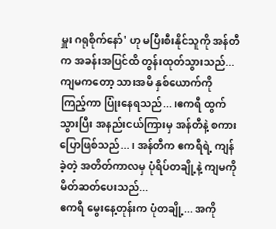မှူး ဂရုစိုက်နော်' ဟု မပြီးစီးနိုင်သူကို အန်တီက အခန်းအပြင်ထိ တွန်းထုတ်သွားသည်... ကျမကတော့ သားအမိ နှစ်ယောက်ကို ကြည့်ကာ ပြုံးနေရသည်...၊ဧကရီ ထွက်သွားပြီး အနည်းငယ်ကြားမှ အန်တီနဲ့ စကားပြောဖြစ်သည်...၊ အန်တီက ဧကရီရဲ့ ကျန်ခဲ့တဲ့ အတိတ်ကာလမှ ပုံရိပ်တချို့နဲ့ ကျမကို မိတ်ဆတ်ပေးသည်...
ဧကရီ မွေးနေ့တုန်းက ပုံတချို့... အကို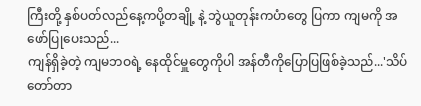ကြီးတို့ နှစ်ပတ်လည်နေ့ကပို့တချို့ နဲ့ ဘွဲယူတုန်းကပံာတွေ ပြကာ ကျမကို အဖော်ပြုပေးသည်...
ကျန်ရှိခဲ့တဲ့ ကျမဘဝရဲ့ နေထိုင်မှူတွေကိုပါ အန်တီကိုပြောပြဖြစ်ခဲ့သည်...'သိပ်တော်တာ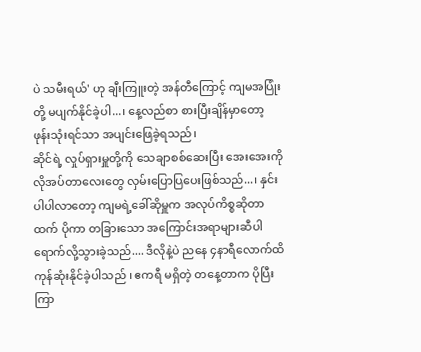ပဲ သမီးရယ်' ဟု ချီးကြူးတဲ့ အန်တီကြောင့် ကျမအပြုံးတို့ မပျက်နိုင်ခဲ့ပါ...၊ နေ့လည်စာ စားပြီးချိန်မှာတော့ ဖုန်းသုံးရင်သာ အပျင်းဖြေခဲ့ရသည်၊
ဆိုင်ရဲ့ လှုပ်ရှားမှူတို့ကို သေချာစစ်ဆေးပြီး အေးအေးကို လိုအပ်တာလေးတွေ လှမ်းပြောပြပေးဖြစ်သည်...၊ နှင်းပါပါလာတော့ ကျမရဲ့ခေါ်ဆိုမှူက အလုပ်ကိစ္စဆိုတာထက် ပိုကာ တခြားသော အကြောင်းအရာများဆီပါ ရောက်လို့သွားခဲ့သည်.... ဒီလိုနဲ့ပဲ ညနေ ၄နာရီလောက်ထိ ကုန်ဆုံးနိုင်ခဲ့ပါသည် ၊ ဧကရီ မရှိတဲ့ တနေ့တာက ပိုပြီးကြာ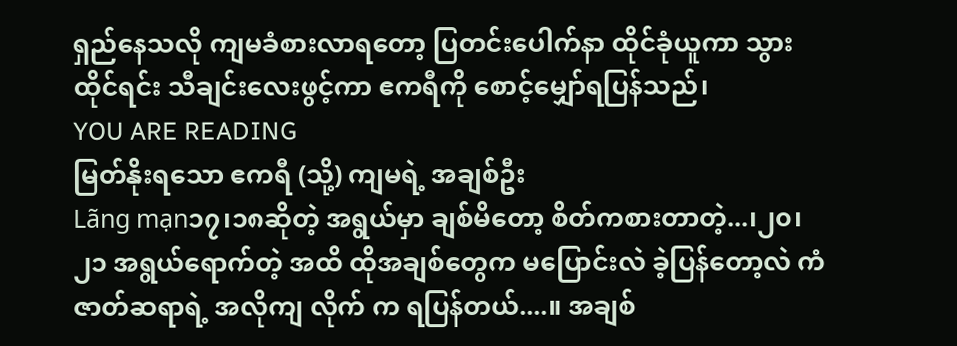ရှည်နေသလို ကျမခံစားလာရတော့ ပြတင်းပေါက်နာ ထိုင်ခုံယူကာ သွားထိုင်ရင်း သီချင်းလေးဖွင့်ကာ ဧကရီကို စောင့်မျှော်ရပြန်သည်၊
YOU ARE READING
မြတ်နိုးရသော ဧကရီ (သို့) ကျမရဲ့ အချစ်ဦး
Lãng mạn၁၇၊၁၈ဆိုတဲ့ အရွယ်မှာ ချစ်မိတော့ စိတ်ကစားတာတဲ့...၊၂၀၊၂၁ အရွယ်ရောက်တဲ့ အထိ ထိုအချစ်တွေက မပြောင်းလဲ ခဲ့ပြန်တော့လဲ ကံဇာတ်ဆရာရဲ့ အလိုကျ လိုက် က ရပြန်တယ်....။ အချစ်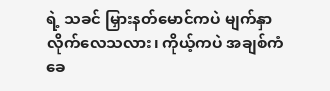ရဲ့ သခင် မြှားနတ်မောင်ကပဲ မျက်နှာလိုက်လေသလား၊ ကိုယ့်ကပဲ အချစ်ကံခေ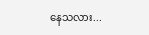နေသလား...